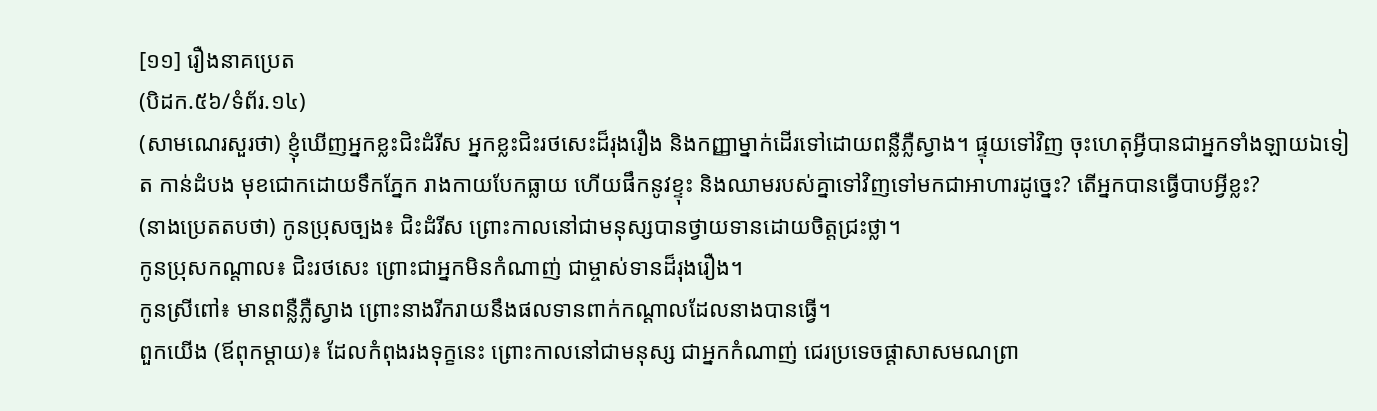[១១] រឿងនាគប្រេត
(បិដក.៥៦/ទំព័រ.១៤)
(សាមណេរសួរថា) ខ្ញុំឃើញអ្នកខ្លះជិះដំរីស អ្នកខ្លះជិះរថសេះដ៏រុងរឿង និងកញ្ញាម្នាក់ដើរទៅដោយពន្លឺភ្លឺស្វាង។ ផ្ទុយទៅវិញ ចុះហេតុអ្វីបានជាអ្នកទាំងឡាយឯទៀត កាន់ដំបង មុខជោកដោយទឹកភ្នែក រាងកាយបែកធ្លាយ ហើយផឹកនូវខ្ទុះ និងឈាមរបស់គ្នាទៅវិញទៅមកជាអាហារដូច្នេះ? តើអ្នកបានធ្វើបាបអ្វីខ្លះ?
(នាងប្រេតតបថា) កូនប្រុសច្បង៖ ជិះដំរីស ព្រោះកាលនៅជាមនុស្សបានថ្វាយទានដោយចិត្តជ្រះថ្លា។
កូនប្រុសកណ្តាល៖ ជិះរថសេះ ព្រោះជាអ្នកមិនកំណាញ់ ជាម្ចាស់ទានដ៏រុងរឿង។
កូនស្រីពៅ៖ មានពន្លឺភ្លឺស្វាង ព្រោះនាងរីករាយនឹងផលទានពាក់កណ្តាលដែលនាងបានធ្វើ។
ពួកយើង (ឪពុកម្តាយ)៖ ដែលកំពុងរងទុក្ខនេះ ព្រោះកាលនៅជាមនុស្ស ជាអ្នកកំណាញ់ ជេរប្រទេចផ្ដាសាសមណព្រា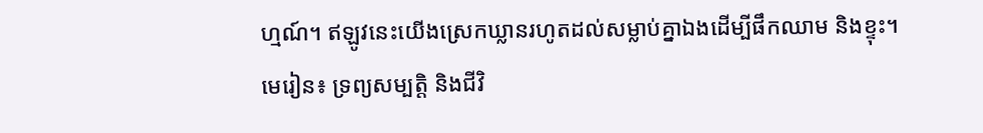ហ្មណ៍។ ឥឡូវនេះយើងស្រេកឃ្លានរហូតដល់សម្លាប់គ្នាឯងដើម្បីផឹកឈាម និងខ្ទុះ។
មេរៀន៖ ទ្រព្យសម្បត្តិ និងជីវិ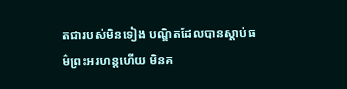តជារបស់មិនទៀង បណ្ឌិតដែលបានស្តាប់ធម៌ព្រះអរហន្តហើយ មិនគ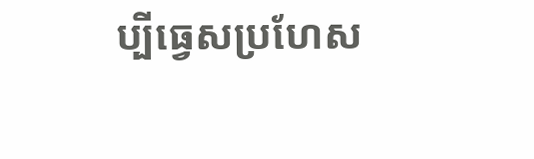ប្បីធ្វេសប្រហែស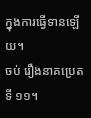ក្នុងការធ្វើទានឡើយ។
ចប់ រឿងនាគប្រេត ទី ១១។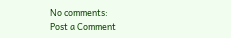No comments:
Post a Comment